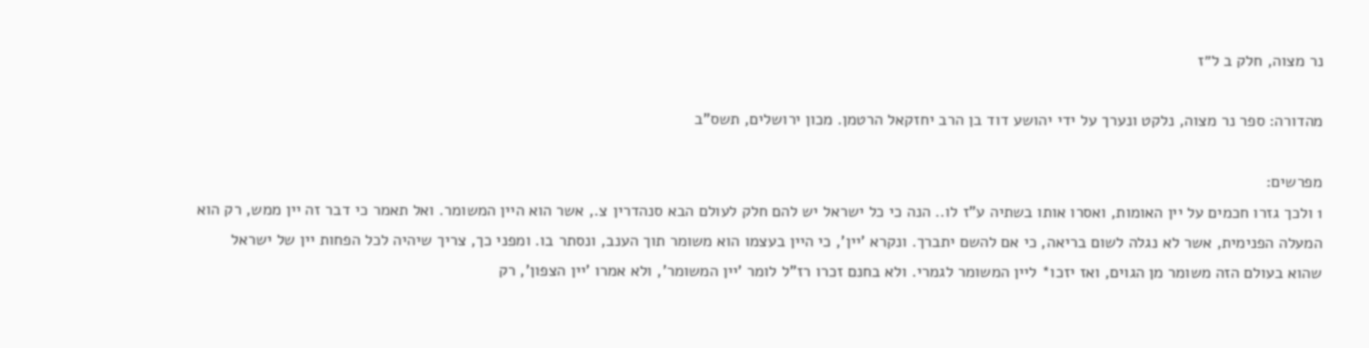נר מצוה, חלק ב ל״ז

מהדורה: ספר נר מצוה, נלקט ונערך על ידי יהושע דוד בן הרב יחזקאל הרטמן. מכון ירושלים, תשס"ב

מפרשים:
1 ולכך גזרו חכמים על יין האומות, ואסרו אותו בשתיה ע"ז לו.. הנה כי כל ישראל יש להם חלק לעולם הבא סנהדרין צ., אשר הוא היין המשומר. ואל תאמר כי דבר זה יין ממש, רק הוא המעלה הפנימית, אשר לא נגלה לשום בריאה, כי אם להשם יתברך. ונקרא 'יין', כי היין בעצמו הוא משומר תוך הענב, ונסתר בו. ומפני כך, צריך שיהיה לכל הפחות יין של ישראל שהוא בעולם הזה משומר מן הגוים, ואז יזכו* ליין המשומר לגמרי. ולא בחנם זכרו רז"ל לומר 'יין המשומר', ולא אמרו 'יין הצפון', רק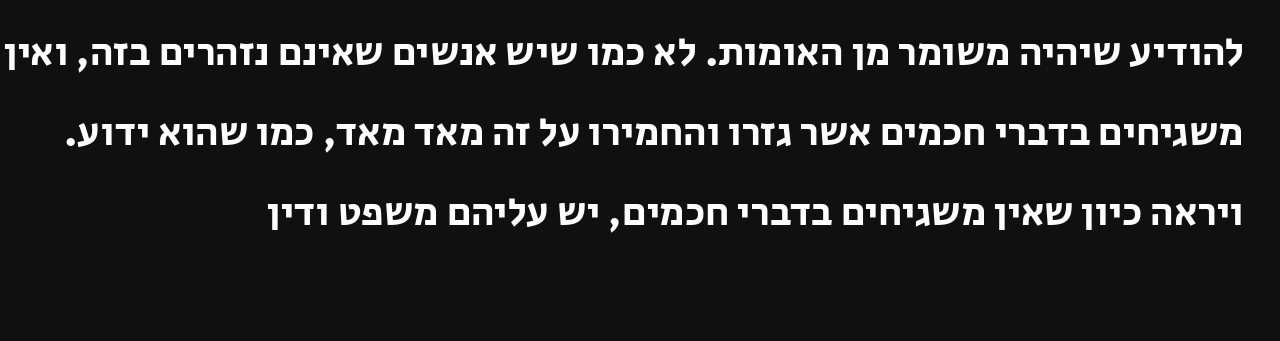להודיע שיהיה משומר מן האומות. לא כמו שיש אנשים שאינם נזהרים בזה, ואין משגיחים בדברי חכמים אשר גזרו והחמירו על זה מאד מאד, כמו שהוא ידוע. ויראה כיון שאין משגיחים בדברי חכמים, יש עליהם משפט ודין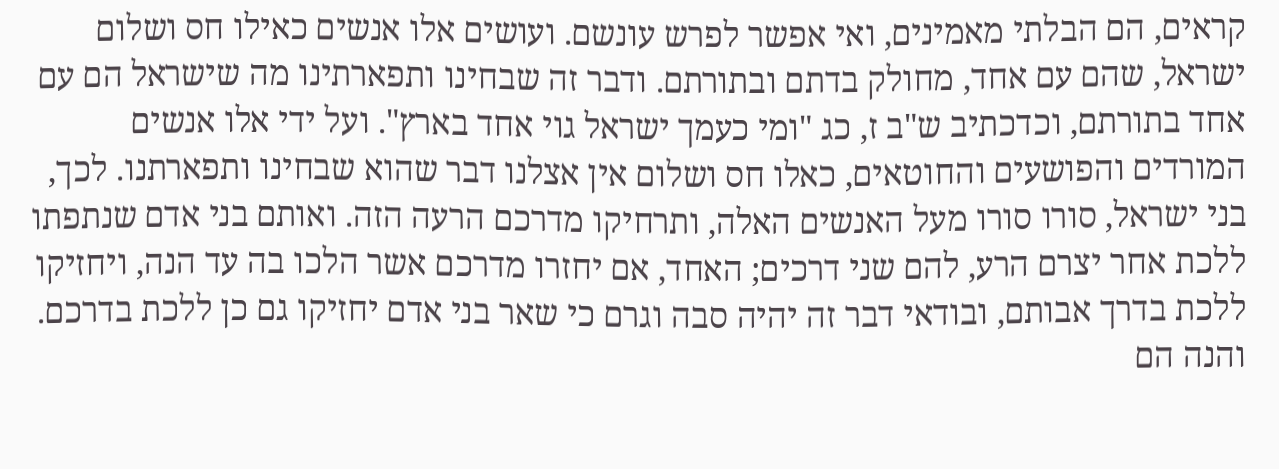קראים, הם הבלתי מאמינים, ואי אפשר לפרש עונשם. ועושים אלו אנשים כאילו חס ושלום ישראל, שהם עם אחד, מחולק בדתם ובתורתם. ודבר זה שבחינו ותפארתינו מה שישראל הם עם אחד בתורתם, וכדכתיב ש"ב ז, כג "ומי כעמך ישראל גוי אחד בארץ". ועל ידי אלו אנשים המורדים והפושעים והחוטאים, כאלו חס ושלום אין אצלנו דבר שהוא שבחינו ותפארתנו. לכך, בני ישראל, סורו סורו מעל האנשים האלה, ותרחיקו מדרכם הרעה הזה. ואותם בני אדם שנתפתו ללכת אחר יצרם הרע, להם שני דרכים; האחד, אם יחזרו מדרכם אשר הלכו בה עד הנה, ויחזיקו ללכת בדרך אבותם, ובודאי דבר זה יהיה סבה וגרם כי שאר בני אדם יחזיקו גם כן ללכת בדרכם. והנה הם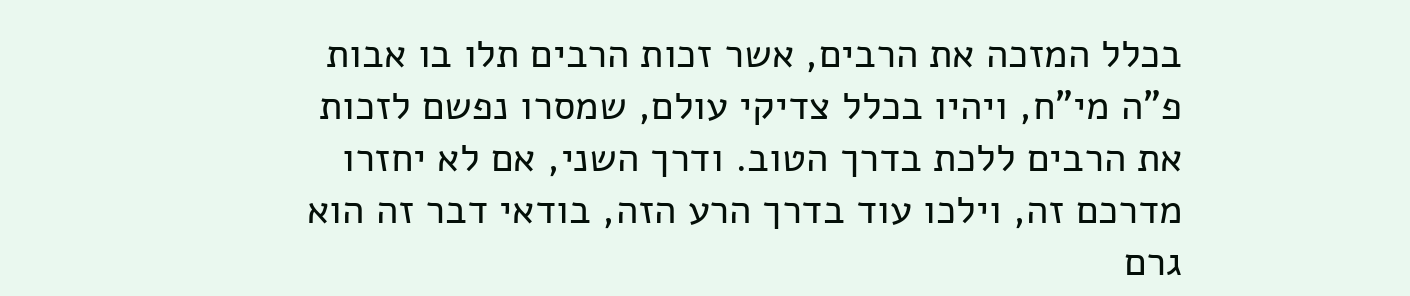בכלל המזכה את הרבים, אשר זכות הרבים תלו בו אבות פ"ה מי"ח, ויהיו בכלל צדיקי עולם, שמסרו נפשם לזכות את הרבים ללכת בדרך הטוב. ודרך השני, אם לא יחזרו מדרכם זה, וילכו עוד בדרך הרע הזה, בודאי דבר זה הוא גרם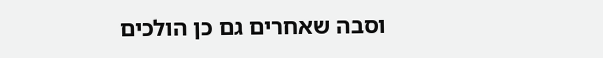וסבה שאחרים גם כן הולכים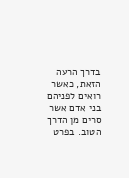בדרך הרעה הזאת, כאשר רואים לפניהם בני אדם אשר סרים מן הדרך הטוב. בפרט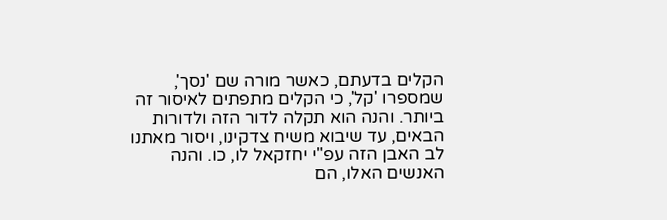הקלים בדעתם, כאשר מורה שם 'נסך', שמספרו 'קל', כי הקלים מתפתים לאיסור זה ביותר. והנה הוא תקלה לדור הזה ולדורות הבאים, עד שיבוא משיח צדקינו, ויסור מאתנו לב האבן הזה עפ"י יחזקאל לו, כו. והנה האנשים האלו, הם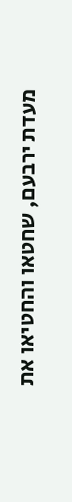מעדת ירבעם, שחטאו והחטיאו את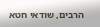הרבים, שודאי חטא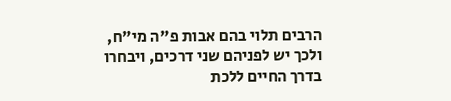הרבים תלוי בהם אבות פ"ה מי"ח, ולכך יש לפניהם שני דרכים, ויבחרו בדרך החיים ללכת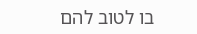בו לטוב להם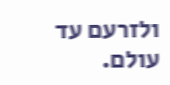ולזרעם עד עולם.